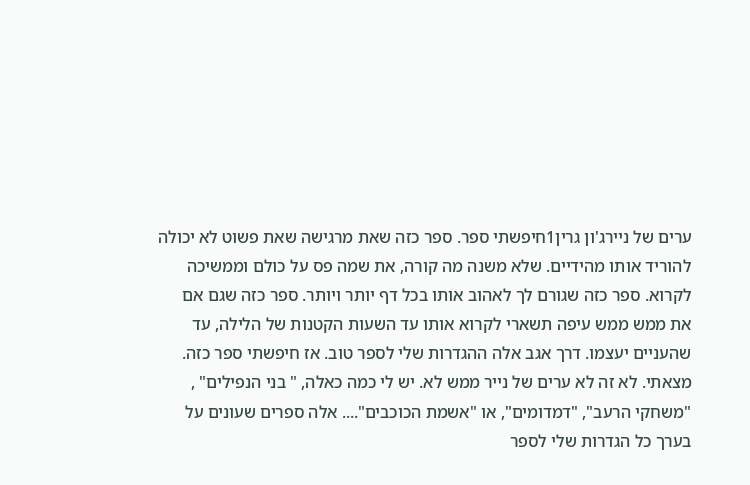ערים של ניירג'ון גרין1חיפשתי ספר. ספר כזה שאת מרגישה שאת פשוט לא יכולה להוריד אותו מהידיים. שלא משנה מה קורה, את שמה פס על כולם וממשיכה לקרוא. ספר כזה שגורם לך לאהוב אותו בכל דף יותר ויותר. ספר כזה שגם אם את ממש ממש עיפה תשארי לקרוא אותו עד השעות הקטנות של הלילה, עד שהעניים יעצמו. דרך אגב אלה ההגדרות שלי לספר טוב. אז חיפשתי ספר כזה. מצאתי. לא זה לא ערים של נייר ממש לא. יש לי כמה כאלה, " בני הנפילים" , "משחקי הרעב", "דמדומים", או "אשמת הכוכבים".... אלה ספרים שעונים על בערך כל הגדרות שלי לספר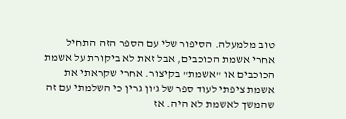טוב מלמעלה. הסיפור שלי עם הספר הזה התחיל אחרי אשמת הכוכבים, אבל זאת לא ביקורת על אשמת הכוכבים או "אשמת" בקיצור. אחרי שקראתי את אשמת ציפתי לעוד ספר של ג'ון גרין כי השלמתי עם זה שהמשך לאשמת לא היה. אז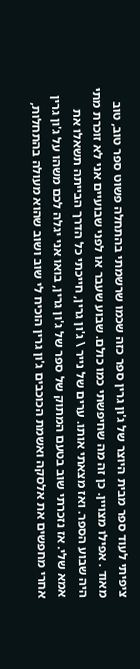ציפיתי לעוד ספר מבית היוצר של ג'ון גרין ספר כזה שכמו שרשמתי בהתחלה פשוט ספר טוב, טוב מאוד . אפילו מצויין. כן זה מה שחיפשתי כמו כולם. שבוע שעבר או לפני שבועיים אני לא זוכרת מתי היה שבוע הספר. ואז מצאתי אותו. ערים של נייר \ ג'ון גרין, חייכתי כל הדרך הבייתה תשאלו את אמא שלי. אז נזכרתי שוב בטעם המתוק של ספר של ג'ון גרין, בואו אני יגלה לכם משהו על ג'ון גרין אחרי מחפשים את אלסקה ואשמת הכוכבים ג'ון גרין הוכיח לי שוב ושוב שהוא מעולה בהתחלות,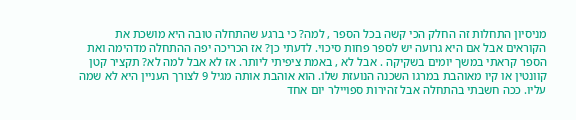מניסיון התחלות זה החלק הכי קשה בכל הספר , למה? כי ברגע שהתחלה טובה היא מושכת את הקוראים אבל אם היא גרועה יש לספר פחות סיכוי. לדעתי כן? אז הכריכה יפה ההתחלה מדהימה ואת הספר קראתי במשך יומים בשקיקה . אבל לא , באמת ציפיתי ליותר. אז לא אבל למה לא? תקציר קטן קוונטין או קיו מאוהבת במרגו השכנה הנועזת שלו. הוא אוהבת אותה מגיל 9 לצורך העניין היא לא שמה עליו. ככה חשבתי בהתחלה אבל זהירות ספויילר יום אחד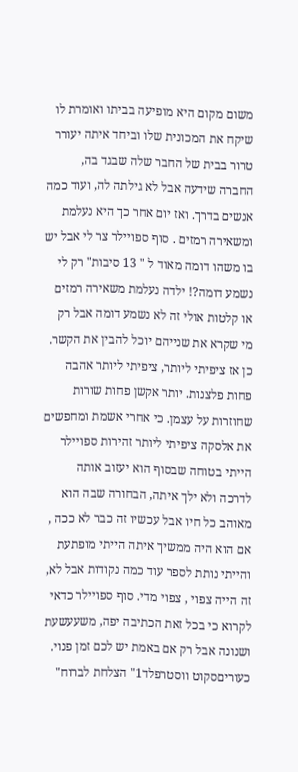משום מקום היא מופיעה בביתו ואומרת לו שיקח את המכונית שלו וביחד איתה יעורר טרור בבית של החבר שלה שבגד בה, החברה שידעה אבל לא גילתה לה, ועוד כמה אנשים בדרך. ואז יום אחר כך היא נעלמת ומשאירה רמזים . סוף ספויילר צר לי אבל יש בו משהו דומה מאוד ל " 13 סיבות" רק לי נשמע דומה?! ילדה נעלמת משאירה רמזים או קלטות אולי זה לא נשמע דומה אבל רק מי שקרא את שנייהם יוכל להבין את הקשר. כן אז ציפיתי ליותר, ציפיתי ליותר אהבה פחות פלצנות. יותר אקשן פחות שורות שחוזרות על עצמן. כי אחרי אשמת ומחפשים את אלסקה ציפיתי ליותר זהירות ספויילר הייתי בטוחה שבסוף הוא יעזוב אותה לדרכה ולא ילך איתה, הבחורה שבה הוא מאוהב כל חיו אבל עכשיו זה כבר לא ככה , אם הוא היה ממשיך איתה הייתי מופתעת והייתי נותת לספר עוד כמה נקודות אבל לא, זה הייה צפוי , צפוי מדי. סוף ספויילר כדאי לקרוא כי בכל זאת הכתיבה יפה, משעעשעת ושנונה אבל רק אם באמת יש לכם זמן פנוי.
כעוריםסקוט ווסטרפלד1" הצלחת לברוח"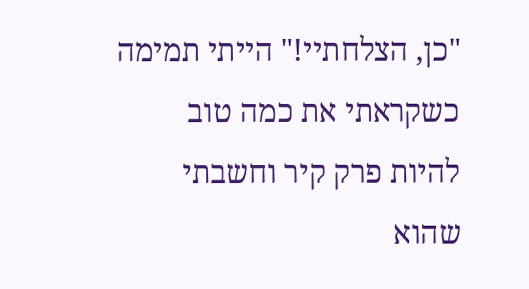"כן, הצלחתיי!" הייתי תמימה כשקראתי את כמה טוב להיות פרק קיר וחשבתי שהוא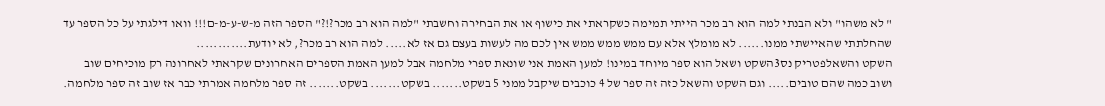" לא משהו" ולא הבנתי למה הוא רב מכר הייתי תמימה כשקראתי את כישוף או את הבחירה וחשבתי "למה הוא רב מכר?!?" הספר הזה מ-ש-ע-מ-ם!!! וואו דילגתי על כל הספר עד שהחלתתי שהאיישתי ממנו...... לא מומלץ אלא עם ממש ממש ממש אין לכם מה לעשות בעצם גם אז לא..... למה הוא רב מכר?, לא יודעת............
השקט והשאלפטריק נס3השקט ושאל הוא ספר מיוחד במינו! למען האמת אני שונאת ספרי מלחמה אבל למען האמת הספרים האחרונים שקראתי לאחרונה רק מוכיחים שוב ושוב כמה שהם טובים..... וגם השקט והשאל כזה זה ספר של 4 כוכבים שיקבל ממני 5 בשקט....... בשקט....... בשקט....... זה ספר מלחמה אמרתי כבר אז שוב זה ספר מלחמה.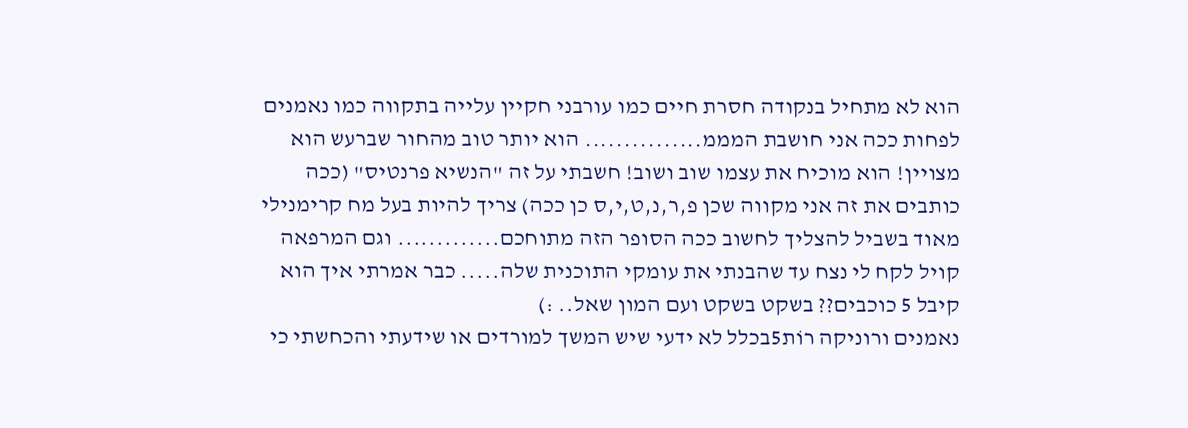הוא לא מתחיל בנקודה חסרת חיים כמו עורבני חקיין עלייה בתקווה כמו נאמנים לפחות ככה אני חושבת המממ............... הוא יותר טוב מהחור שברעש הוא מצויין! הוא מוכיח את עצמו שוב ושוב! חשבתי על זה "הנשיא פרנטיס" (ככה כותבים את זה אני מקווה שכן פ,ר,נ,ט,י,ס כן ככה) צריך להיות בעל מח קרימנילי מאוד בשביל להצליך לחשוב ככה הסופר הזה מתוחכם............. וגם המרפאה קויל לקח לי נצח עד שהבנתי את עומקי התוכנית שלה..... כבר אמרתי איך הוא קיבל 5 כוכבים?? בשקט בשקט ועם המון שאל.. :)
נאמנים ורוניקה רוֹת5בכלל לא ידעי שיש המשך למורדים או שידעתי והכחשתי כי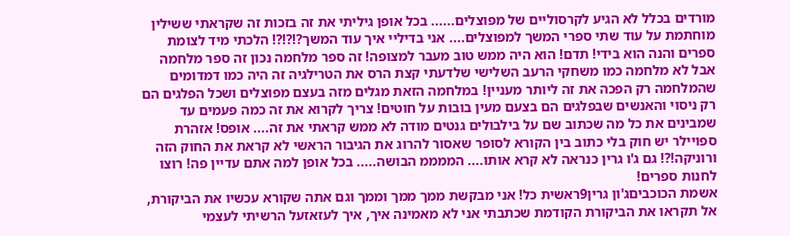מורדים בכלל לא הגיע לקרסוליים של מפוצלים...... בכל אופן גיליתי את זה בזכות זה שקראתי ששילין מוחתמת על עוד שתי ספרי המשך למפוצלים.... אני בדיליי איך עוד המשך?!?!?! הלכתי מיד לצומת ספרים והנה הוא בידי! תדם! הוא היה ממש טוב מעבר למצופה! זה ספר מלחמה נכון זה ספר מלחמה אבל לא מלחמה כמו משחקי הרעב השלישי שלדעתי קצת הרס את הטרילגיה זה היה כמו דמדומים שהמלחמה רק הפכה את זה ליותר מעניין! במלחמה הזאת מגלים מזה בעצם מפוצלים ושכל הפלגים הם רק ניסוי והאנשים שבפלגים הם בצעם מעין בובות על חוטים! צריך לקרוא את זה כמה פעמים עד שמבינים את כל מה שכתוב שם על בילבולים גנטים מודה לא ממש קראתי את זה.... אופס! אזהרת ספויילר יש חוק בלי כתוב בין הקורא לסופר שאסור להרוג את הגיבור הראשי לא קראת את החוק הזה ורוניקה!?! גם ג'ו גרין כנראה לא קרא אותו.... הממממ הבושה..... בכל אופן למה אתם עדיין פה! רוצו לחנות ספרים!
אשמת הכוכביםג'ון גרין9ראשית כל! אני מבקשת ממך ממך וממך וגם אתה שקורא עכשיו את הביקורת, אל תקראו את הביקורת הקודמת שכתבתי אני לא מאמינה איך, איך לעזאזעל הרשיתי לעצמי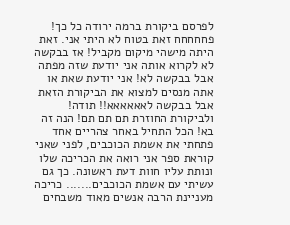לפרסם ביקורת ברמה ירודה כל כך! פחחחחח זאת בטוח לא היתי אני. זאת היתה מישהי מיקום מקביל! אז בבקשה לא לקרוא אותה אני יודעת שזה מפתה אבל בבקשה לא! אני יודעת שאת או אתה מנסים למצוא את הביקורת הזאת אבל בבקשה לאאאאאא!! תודה! ולביקורת החוזרת תם תם תם! הנה זה בא! הכל התחיל באחר צהריים אחד פתחתי את אשמת הכוכבים, לפני שאני קוראת ספר אני רואה את הכריכה שלו ונותת עליו חוות דעת ראשונה. כך גם עשיתי עם אשמת הכוכבים....... כריכה מעניינת הרבה אנשים מאוד משבחים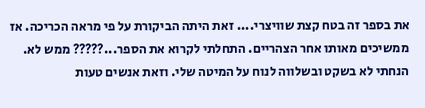את בספר זה בטח קצת שוויצרי.... זאת היתה הביקורת על פי מראה הכריכה. אז ממשיכים מאותו אחר הצהריים. התחלתי לקרוא את הספר...????? ממש לא. הנחתי לא בשקט ובשלווה לנוח על המיטה שלי. וזאת אנשים טעות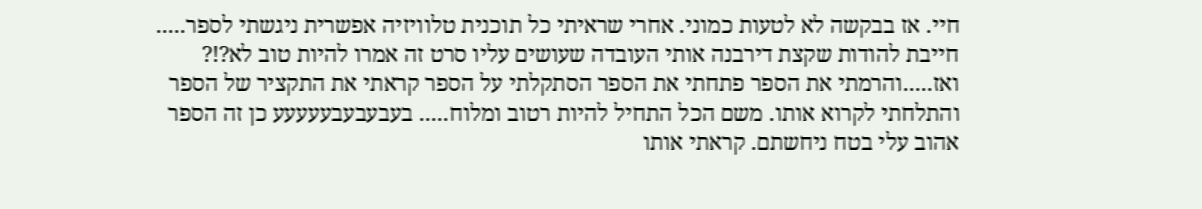חיי. אז בבקשה לא לטעות כמוני. אחרי שראיתי כל תוכנית טלוויזיה אפשרית ניגשתי לספר..... חייבת להודות שקצת דירבנה אותי העובדה שעושים עליו סרט זה אמרו להיות טוב לא?!? ואז.....והרמתי את הספר פתחתי את הספר הסתקלתי על הספר קראתי את התקציר של הספר והתלחתי לקרוא אותו. משם הכל התחיל להיות רטוב ומלוח..... בעבעבעבעעעעע כן זה הספר אהוב עלי בטח ניחשתם. קראתי אותו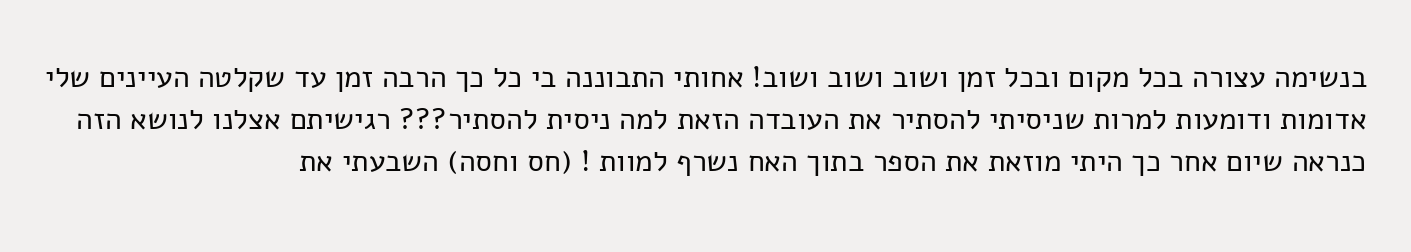בנשימה עצורה בכל מקום ובכל זמן ושוב ושוב ושוב! אחותי התבוננה בי כל כך הרבה זמן עד שקלטה העיינים שלי אדומות ודומעות למרות שניסיתי להסתיר את העובדה הזאת למה ניסית להסתיר??? רגישיתם אצלנו לנושא הזה כנראה שיום אחר כך היתי מוזאת את הספר בתוך האח נשרף למוות ! (חס וחסה) השבעתי את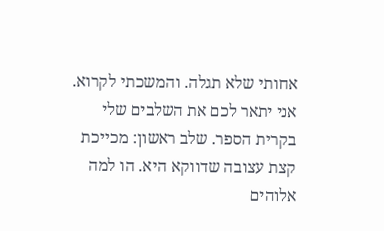אחותי שלא תגלה. והמשכתי לקרוא. אני יתאר לכם את השלבים שלי בקרית הספר. שלב ראשון: מכייכת קצת עצובה שדווקא היא. הו למה אלוהים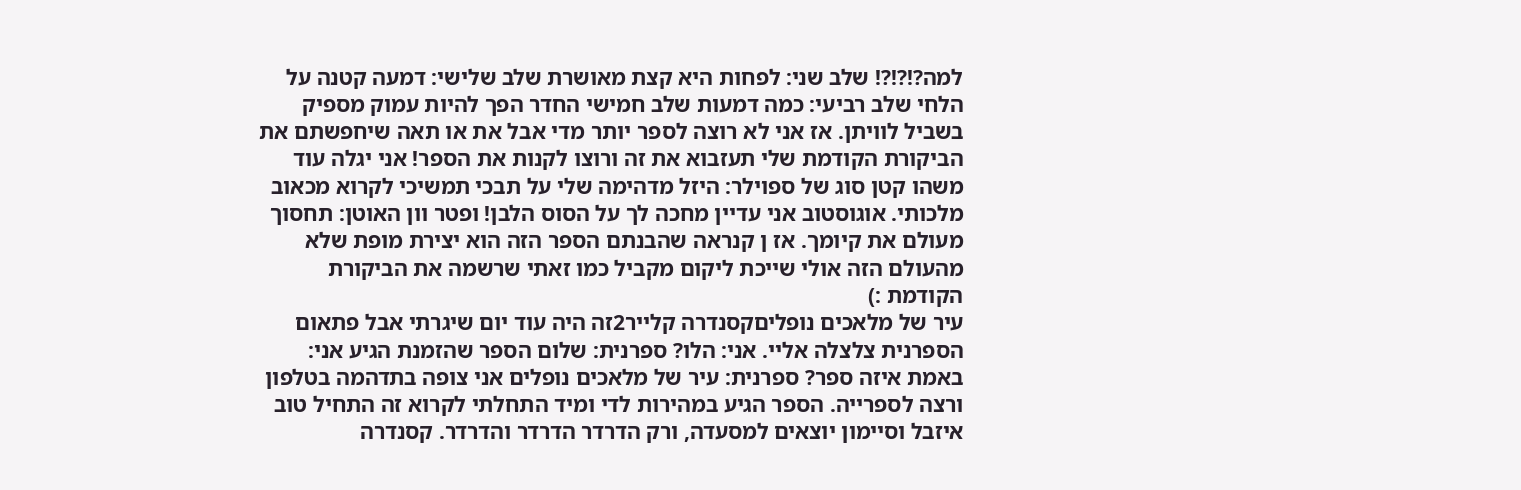למה?!?!?! שלב שני: לפחות היא קצת מאושרת שלב שלישי: דמעה קטנה על הלחי שלב רביעי: כמה דמעות שלב חמישי החדר הפך להיות עמוק מספיק בשביל לוויתן. אז אני לא רוצה לספר יותר מדי אבל את או תאה שיחפשתם את הביקורת הקודמת שלי תעזבוא את זה ורוצו לקנות את הספר! אני יגלה עוד משהו קטן סוג של ספוילר: היזל מדהימה שלי על תבכי תמשיכי לקרוא מכאוב מלכותי. אוגוסטוב אני עדיין מחכה לך על הסוס הלבן! ופטר וון האוטן: תחסוך מעולם את קיומך. אז ן קנראה שהבנתם הספר הזה הוא יצירת מופת שלא מהעולם הזה אולי שייכת ליקום מקביל כמו זאתי שרשמה את הביקורת הקודמת :)
עיר של מלאכים נופליםקסנדרה קלייר2זה היה עוד יום שיגרתי אבל פתאום הספרנית צלצלה אליי. אני: הלו? ספרנית: שלום הספר שהזמנת הגיע אני: באמת איזה ספר? ספרנית: עיר של מלאכים נופלים אני צופה בתדהמה בטלפון ורצה לספרייה. הספר הגיע במהירות לדי ומיד התחלתי לקרוא זה התחיל טוב איזבל וסיימון יוצאים למסעדה, ורק הדרדר הדרדר והדרדר. קסנדרה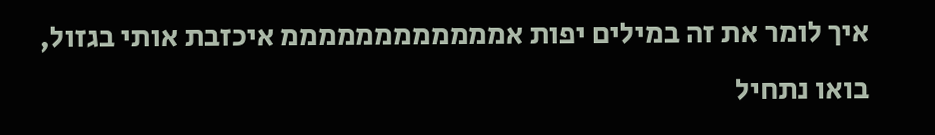איך לומר את זה במילים יפות אממממממממממממ איכזבת אותי בגזול, בואו נתחיל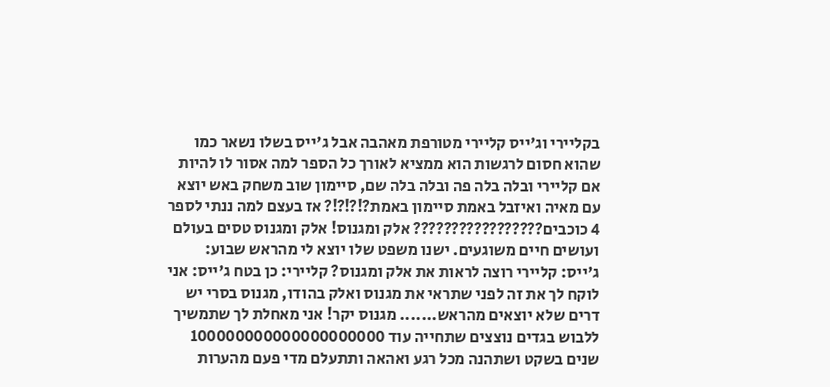בקליירי וג'ייס קליירי מטורפת מאהבה אבל ג'ייס בשלו נשאר כמו שהוא חסום לרגשות הוא ממציא לאורך כל הספר למה אסור לו להיות אם קליירי ובלה בלה פה ובלה בלה שם, סיימון שוב משחק באש יוצא עם מאיה ואיזבל באמת סיימון באמת?!?!?!? אז בעצם למה ננתי לספר 4 כוכבים????????????????? אלק ומגנוס! אלק ומגנוס טסים בעולם ועושים חיים משוגעים. ישנו משפט שלו יוצא לי מהראש שבוע: ג'ייס: קליירי רוצה לראות את אלק ומגנוס? קליירי: כן בטח ג'ייס: אני לוקח לך את זה לפני שתראי את מגנוס ואלק בהודו, מגנוס בסרי יש דרים שלא יוצאים מהראש....... מגנוס יקר! אני מאחלת לך שתמשיך ללבוש בגדים נוצצים שתחייה עוד 100000000000000000000 שנים בשקט ושתהנה מכל רגע ואהאה ותתעלם מדי פעם מהערות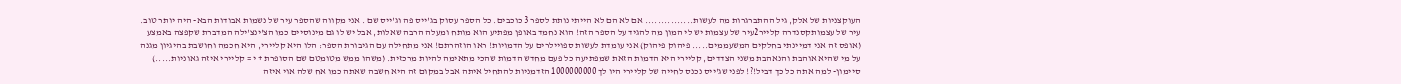העוקצניות של אלק, גיל ההתברגרות מה לעשות............... אם לא הם לא הייתי נותת לספר 3 כוכבים. כל הספר עסוק בג'ייס פה וג'ייס שם . אני מקווה שהספר עיר של נשמות אבודות הבא- היה יותר טוב.
עיר של עצמותקסנדרה קלייר2עיר של עצמות יש לי המון מה להגיד על הספר הזה! הוא נחמד באופן מפתיע הוא מותח ומעלה הרבה שאלות, אבל יש לו גם מינוסיים כמו הצ'ינצ'ילה המדברת שקפצה באמצע (אופס זה אני דמיינתי בחלקים המשעממים..... פיהוק פיהוק) אני עומדת לעשות ספויילרים על הדמויות! ראו הוזהרתם! אני מתחילה עם הגיבורת הספר: הלו היא קליירי, היא חכמה וחושבת בהיגיון מגנה על מי שהיא אוהבת והנאהבת משני הצדדים, קליירי היא הדמות הזאת שמפתיעה כל פעם מחדש הדמות שהכי מתאימה להיות מרכזית. (משהו ממש מטומטם שם הסופרת + י = קליירי איזה גאוניות.....) סיימון- למה אתה כל כך דביל!?! לפני שג'ייס נכנס לחייה של קליירי היו לך 1000000000 הזדמניות להתחיל איתה אבל במקום זה היא חשבה שאתה כמו אח שלה אוי איזה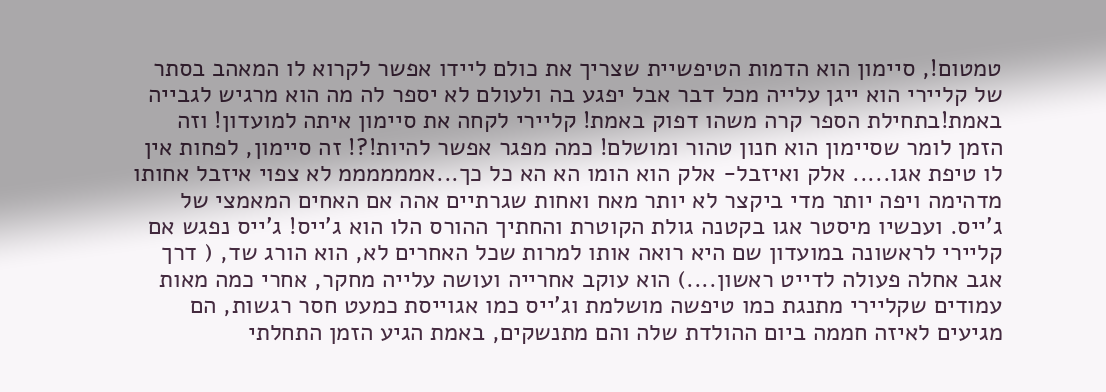טמטום!, סיימון הוא הדמות הטיפשיית שצריך את כולם ליידו אפשר לקרוא לו המאהב בסתר של קליירי הוא ייגן עלייה מכל דבר אבל יפגע בה ולעולם לא יספר לה מה הוא מרגיש לגבייה באמת!בתחילת הספר קרה משהו דפוק באמת! קליירי לקחה את סיימון איתה למועדון! וזה הזמן לומר שסיימון הוא חנון טהור ומושלם! כמה מפגר אפשר להיות!?! זה סיימון, לפחות אין לו טיפת אגו..... אלק ואיזבל- אלק הוא הומו הא הא כל כך...אממממממ לא צפוי איזבל אחותו מדהימה ויפה יותר מדי ביקצר לא יותר מאח ואחות שגרתיים אהה אם האחים המאמצי של ג'ייס. ועכשיו מיסטר אגו בקטנה גולת הקוטרת והחתיך ההורס הלו הוא ג'ייס! ג'ייס נפגש אם קליירי לראשונה במועדון שם היא רואה אותו למרות שכל האחרים לא, הוא הורג שד, ( דרך אגב אחלה פעולה לדייט ראשון....) הוא עוקב אחרייה ועושה עלייה מחקר, אחרי כמה מאות עמודים שקליירי מתנגת כמו טיפשה מושלמת וג'ייס כמו אגוייסת כמעט חסר רגשות, הם מגיעים לאיזה חממה ביום ההולדת שלה והם מתנשקים, באמת הגיע הזמן התחלתי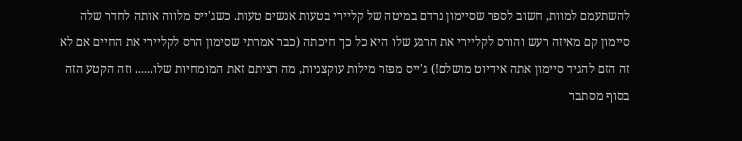להשתעמם למוות, חשוב לספר שסיימון נרדם במיטה של קליירי בטעות אנשים טעות. כשג'ייס מלווה אותה לחדר שלה סיימון קם מאיזה רעש והורס לקליירי את הרגע שלו היא כל כך חיכתה (כבר אמרתי שסימון הרס לקליירי את החיים אם לא זה הזם להגיד סיימון אתה אידיוט מושלם!) ג'ייס מפזר מילות עוקצניות, מה רציתם זאת המומחיות שלו...... וזה הקטע הזה בסוף מסתבר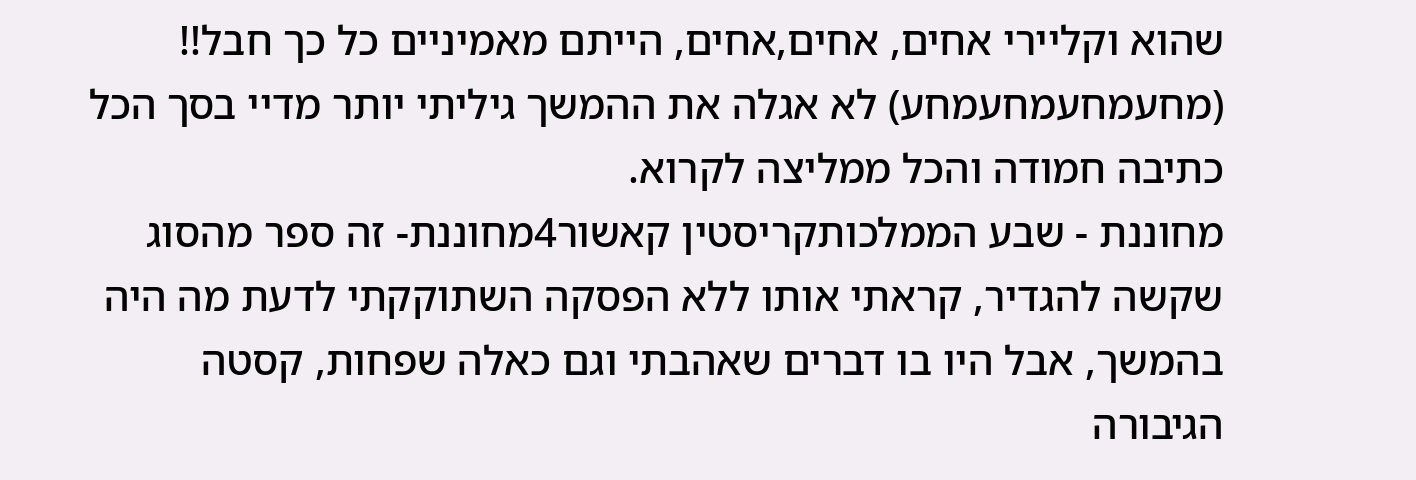שהוא וקליירי אחים, אחים,אחים, הייתם מאמיניים כל כך חבל!! (מחעמחעמחעמחע) לא אגלה את ההמשך גיליתי יותר מדיי בסך הכל כתיבה חמודה והכל ממליצה לקרוא.
מחוננת - שבע הממלכותקריסטין קאשור4מחוננת- זה ספר מהסוג שקשה להגדיר, קראתי אותו ללא הפסקה השתוקקתי לדעת מה היה בהמשך, אבל היו בו דברים שאהבתי וגם כאלה שפחות, קסטה הגיבורה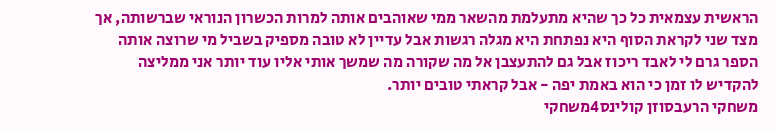הראשית עצמאית כל כך שהיא מתעלמת מהשאר ממי שאוהבים אותה למרות הכשרון הנוראי שברשותה, אך מצד שני לקראת הסוף היא נפתחת היא מגלה רגשות אבל עדיין לא טובה מספיק בשביל מי שרוצה אותה הספר גרם לי לאבד ריכוז אבל גם להתעצבן אל מה שקורה מה שמשך אותי אליו עוד יותר אני ממליצה להקדיש לו זמן כי הוא באמת יפה - אבל קראתי טובים יותר.
משחקי הרעבסוזן קולינס4משחקי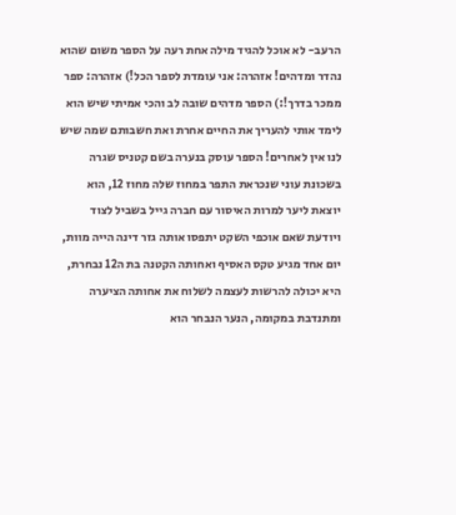הרעב- לא אוכל להגיד מילה אחת רעה על הספר משום שהוא נהדר ומדהים! אזהרה: אני עומדת לספר הכל!) אזהרה: ספר ממכר בדרך!:) הספר מדהים שובה לב והכי אמיתי שיש הוא לימד אותי להעריך את החיים אחרת ואת חשבותם שמה שיש לנו אין לאחרים! הספר עוסק בנערה בשם קטניס שגרה בשכונת עוני שנכראת התפר במחוז שלה מחוז 12, הוא יוצאת ליער למרות האיסור עם חברה גייל בשביל לצוד ויודעת שאם אוכפי השקט יתפסו אותה גזר דינה הייה מוות, יום אחד מגיע טקס האסיף ואחותה הקטנה בת ה12 נבחרת, היא יכולה להרשות לעצמה לשלוח את אחותה הציערה ומתנדבת במקומה, הנער הנבחר הוא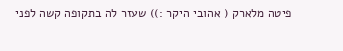פיטה מלארק ( אהובי היקר :)) שעזר לה בתקופה קשה לפני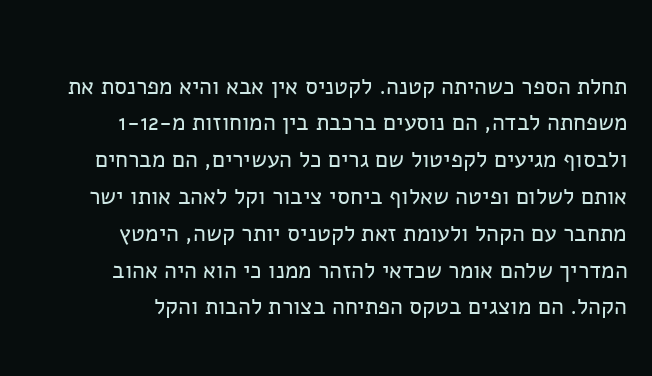תחלת הספר כשהיתה קטנה. לקטניס אין אבא והיא מפרנסת את משפחתה לבדה, הם נוסעים ברכבת בין המוחוזות מ-1-12 ולבסוף מגיעים לקפיטול שם גרים כל העשירים, הם מברחים אותם לשלום ופיטה שאלוף ביחסי ציבור וקל לאהב אותו ישר מתחבר עם הקהל ולעומת זאת לקטניס יותר קשה, הימטץ המדריך שלהם אומר שכדאי להזהר ממנו כי הוא היה אהוב הקהל. הם מוצגים בטקס הפתיחה בצורת להבות והקל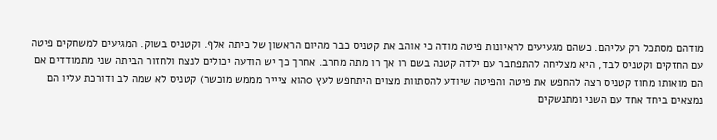מודהם מסתכל רק עליהם. כשהם מגעיעים לראיונות פיטה מודה כי אוהב את קטניס כבר מהיום הראשון של כיתה אלף. וקטניס בשוק. המגיעים למשחקים פיטה עם החזקים וקטניס לבד, היא מצליחה להתפחבר עם ילדה קטנה בשם רו אך רו מתה מחרב. אחרך כך יש הודעה יכולים לנצח ולחזור הביתה שני מתמודדים אם הם מואותו מחוז קטניס רצה להחפש את פיטה והפיטה שיודע להסתוות מצוים היתחפש לעץ 0הוא ציייר מממש מוכשר) קטניס לא שמה לב ודורכת עליו הם נמצאים ביחד אחד עם השני ומתנשקים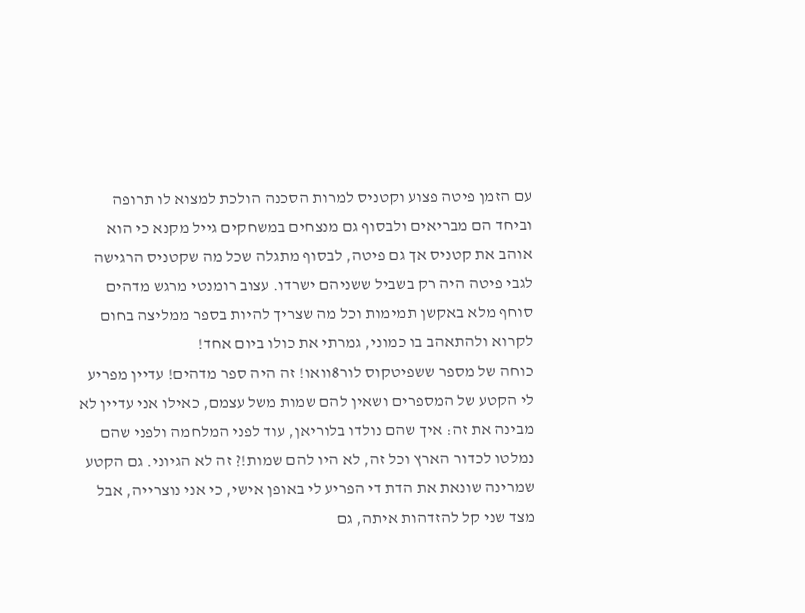עם הזמן פיטה פצוע וקטניס למרות הסכנה הולכת למצוא לו תרופה וביחד הם מבריאים ולבסוף גם מנצחים במשחקים גייל מקנא כי הוא אוהב את קטניס אך גם פיטה, לבסוף מתגלה שכל מה שקטניס הרגישה לגבי פיטה היה רק בשביל ששניהם ישרדו. עצוב רומנטי מרגש מדהים סוחף מלא באקשן תמימות וכל מה שצריך להיות בספר ממליצה בחום לקרוא ולהתאהב בו כמוני, גמרתי את כולו ביום אחד!
כוחה של מספר ששפיטקוס לור8וואו! זה היה ספר מדהים! עדיין מפריע לי הקטע של המספרים ושאין להם שמות משל עצמם, כאילו אני עדיין לא מבינה את זה: איך שהם נולדו בלוריאן, עוד לפני המלחמה ולפני שהם נמלטו לכדור הארץ וכל זה, לא היו להם שמות!? זה לא הגיוני. גם הקטע שמרינה שונאת את הדת די הפריע לי באופן אישי, כי אני נוצרייה, אבל מצד שני קל להזדהות איתה, גם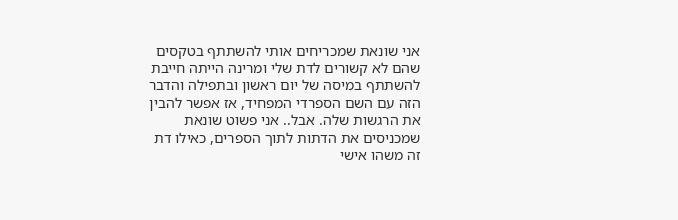אני שונאת שמכריחים אותי להשתתף בטקסים שהם לא קשורים לדת שלי ומרינה הייתה חייבת להשתתף במיסה של יום ראשון ובתפילה והדבר הזה עם השם הספרדי המפחיד, אז אפשר להבין את הרגשות שלה. אבל.. אני פשוט שונאת שמכניסים את הדתות לתוך הספרים, כאילו דת זה משהו אישי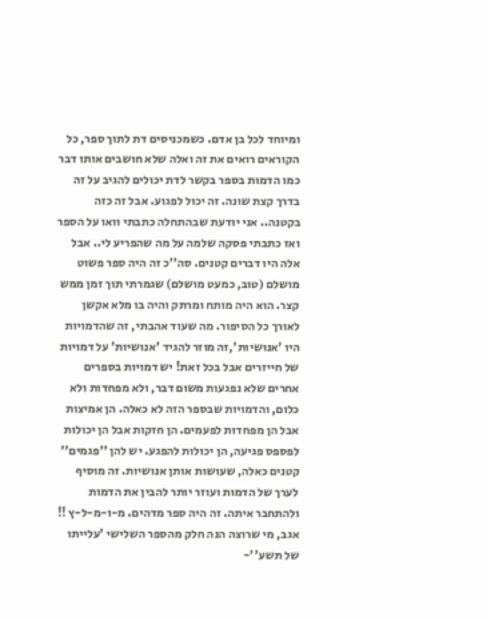ומיוחד לכל בן אדם. כשמכניסים דת לתוך ספר, כל הקוראים רואים את זה ואלה שלא חושבים אותו דבר כמו הדמות בספר בקשר לדת יכולים להגיב על זה בדרך קצת שונה. זה יכול לפגוע. אבל זה כזה בקטנה.. אני יודעת שבהתחלה כתבתי וואו על הספר ואז כתבתי פסקה שלמה על מה שהפריע לי.. אבל אלה היו דברים קטנים. סה''כ זה היה ספר פשוט מושלם (טוב, כמעט מושלם) שגמרתי תוך זמן ממש קצר. הוא היה מותח ומרתק והיה בו מלא אקשן לאורך כל הסיפור. מה שעוד אהבתי, זה שהדמויות היו 'אנושיות',זה מוזר להגיד 'אנושיות' על דמויות של חייזרים אבל בכל זאת! יש דמויות בספרים אחרים שלא נפגעות משום דבר, ולא מפחדות ולא כלום, והדמויות שבספר הזה לא כאלה. הן אמיצות אבל הן מפחדות לפעמים. הן חזקות אבל הן יכולות לפספס פגיעה, הן יכולות להפגע. יש להן ''פגמים'' קטנים כאלה, שעושות אותן אנושיות. זה מוסיף לערך של הדמות ועוזר יותר להבין את הדמות ולהתחבר איתה. זה היה ספר מדהים. מ-ו-מ-ל-ץ !! אגב, מי שרוצה הנה חלק מהספר השלישי 'עלייתו של תשע''-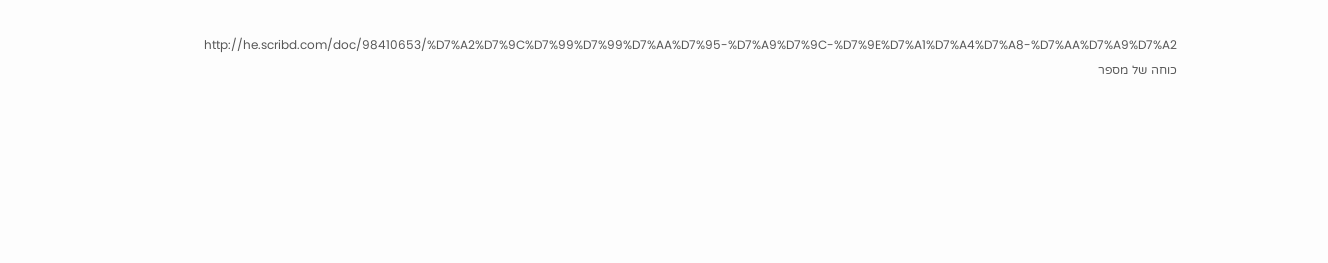http://he.scribd.com/doc/98410653/%D7%A2%D7%9C%D7%99%D7%99%D7%AA%D7%95-%D7%A9%D7%9C-%D7%9E%D7%A1%D7%A4%D7%A8-%D7%AA%D7%A9%D7%A2
כוחה של מספר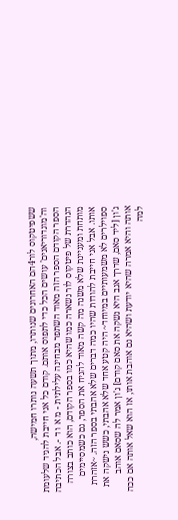ששפיטקוס לור4הם האחרונים שנותרו, מתוך תשעה נותרו חמישה, וה'מוגדוריאנים' עושים הכל כדי לתפוס אותם. קודם כל אני חייבת להגיד שלעומת הספר הקודם הספר הזה מאוד השתפר מבחינה עלילתית - מ א ו ד -. אבל הכתיבה הנהדרת של פיטקוס לור נשארה כמו שהיא כמו בספר הקודם, הוא כותב בצורה מותחת ומעניינת שלא משנה מה קשה מאוד להניח את הספר, גם כשמסיימים אותו. אבל אני חייבת להודות שהיו כמה דברים שלא אהבתי בספר הזה. ~אזהרת ספוילרים לא משמעותיים במיוחד~ היה קטע אחד שלא אהבתי, כשש נישקה את ג'ון [ליד סאם, שדרך אגב היא נשקה את סאם קודם] ג'ון אמר לה שסאם אוהב אותה והיא אמרה שהיא יודעת ושהיא גם אוהבת אותו, אז הוא שאל אותה אם ככה למה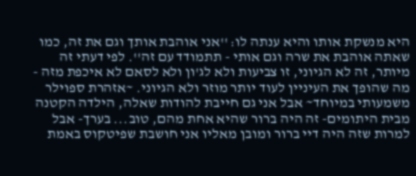היא מנשקת אותו והיא ענתה לו: ''אני אוהבת אותך וגם את זה, כמו שאתה אוהבת את שרה וגם אותי - תתמודד עם זה''. לפי דעתי זה מיותר, זה לא הגיוני, זו צביעות ולא לג'ון ולא לסאם לא איכפת מזה - מה שהופך את העיניין לעוד יותר מוזר ולא הגיוני. ~אזהרת ספוילר משמעותי במיוחד~ אבל אני גם חייבת להודות שאלה, הילדה הקטנה מבית היתומים- זה היה ברור שהיא אחת מהם, טוב... בערך- אבל למרות שזה היה דיי ברור ומובן מאליו אני חושבת שפיטקוס באמת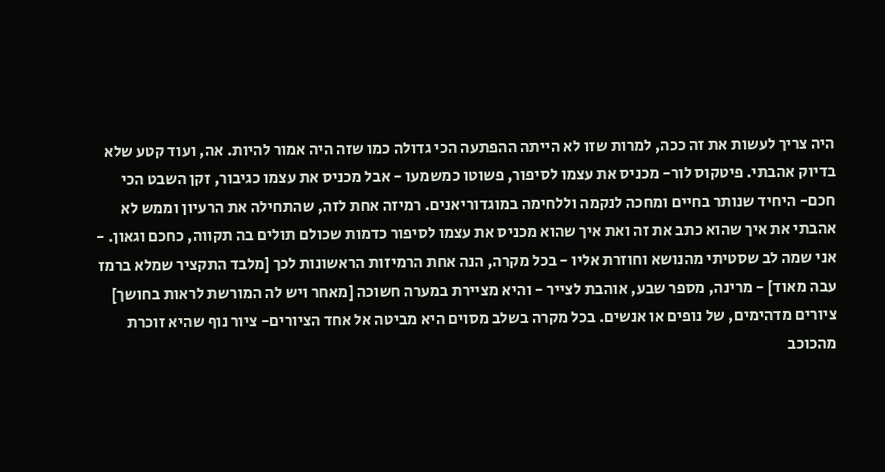היה צריך לעשות את זה ככה, למרות שזו לא הייתה ההפתעה הכי גדולה כמו שזה היה אמור להיות. אה, ועוד קטע שלא בדיוק אהבתי. פיטקוס לור- מכניס את עצמו לסיפור, פשוטו כמשמעו - אבל מכניס את עצמו כגיבור, זקן השבט הכי חכם- היחיד שנותר בחיים ומחכה לנקמה וללחימה במוגדוריאנים. רמיזה אחת לזה, שהתחילה את הרעיון וממש לא אהבתי את איך שהוא כתב את זה ואת איך שהוא מכניס את עצמו לסיפור כדמות שכולם תולים בה תקווה, כחכם וגאון. - אני שמה לב שסטיתי מהנושא וחוזרת אליו - בכל מקרה, הנה אחת הרמיזות הראשונות לכך [מלבד התקציר שמלא ברמז עבה מאוד] - מרינה, מספר שבע, אוהבת לצייר - והיא מציירת במערה חשוכה [מאחר ויש לה המורשת לראות בחושך] ציורים מדהימים, של נופים או אנשים. בכל מקרה בשלב מסוים היא מביטה אל אחד הציורים- ציור נוף שהיא זוכרת מהכוכב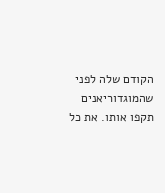הקודם שלה לפני שהמוגדוריאנים תקפו אותו. את כל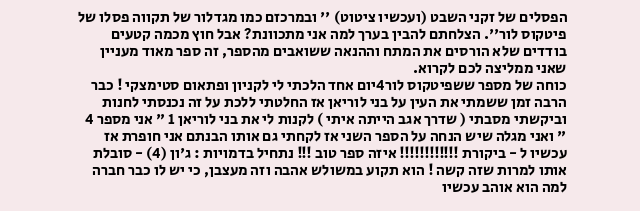הפסלים של זקני השבט (ועכשיו ציטוט) '' ובמרכזם כמו מגדלור של תקווה פסלו של פיטקוס לור''. הצלחתם להבין בערך למה אני מתכוונת? אבל חוץ מכמה קטעים בודדים שלא הורסים את המתח וההנאה ששואבים מהספר, זה ספר מאוד מעניין שאני ממליצה לכם לקרוא.
כוחה של מספר ששפיטקוס לור4יום אחד הלכתי לי לקניון ופתאום סטימצקי ! כבר הרבה זמן ששמתי את העין על בני לוריאן אז החלטתי ללכת על זה נכנסתי לחנות וביקשתי מסבתי ( שדרך אגב הייתה איתי ) לקנות לי את בני לוריאן 1 " אני מספר 4 " ואני מגלה שיש הנחה על הספר השני אז לקחתי גם אותו הבנתם אני חופרת אז עכשיו ל - ביקורת !!!!!!!!!!!! איזה ספר טוב !!! נתחיל בדמויות : ג'ון (4) - סובלת אותו למרות שזה קשה ! הוא תקוע במשולש אהבה וזה מעצבן, כי יש לו כבר חברה למה הוא אוהב עכשיו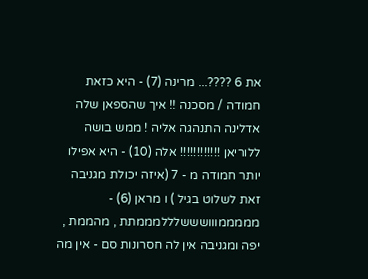את 6 ????... מרינה (7) - היא כזאת חמודה / מסכנה !! איך שהספאן שלה אדלינה התנהגה אליה ! ממש בושה ללוריאן !!!!!!!!!!!! אלה (10) - היא אפילו יותר חמודה מ - 7 (איזה יכולת מגניבה זאת לשלוט בגיל ) ו מראן (6) - מממממווושששלללמממתת , מהממת , יפה ומגניבה אין לה חסרונות סם - אין מה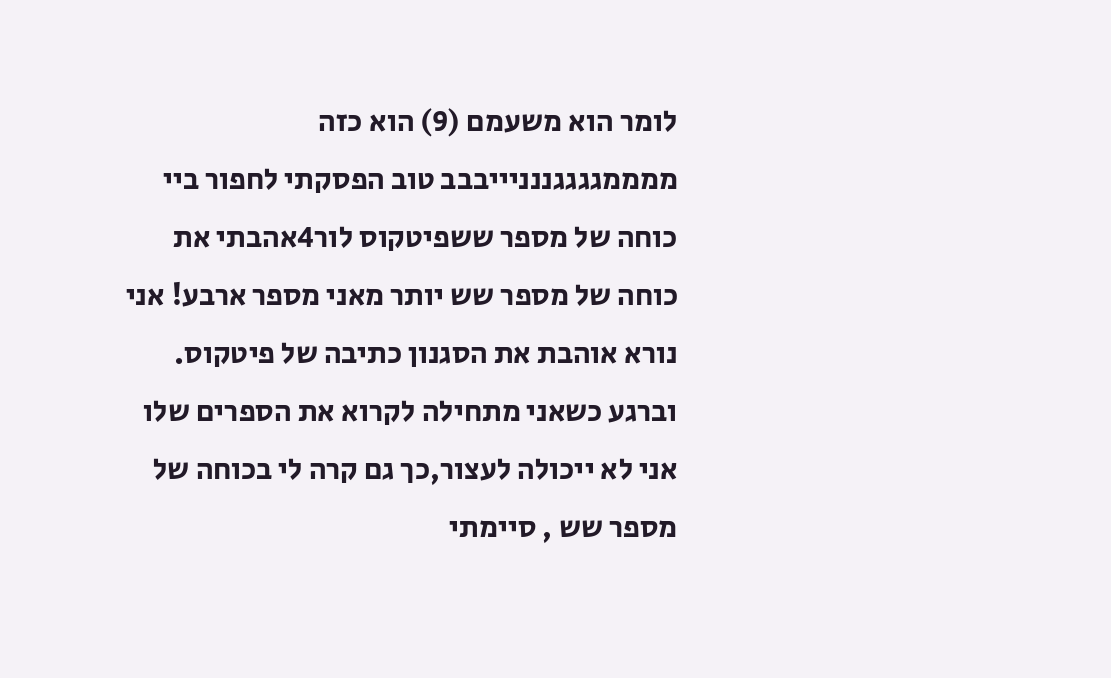לומר הוא משעמם (9) הוא כזה ממממגגגגננניייבבב טוב הפסקתי לחפור ביי
כוחה של מספר ששפיטקוס לור4אהבתי את כוחה של מספר שש יותר מאני מספר ארבע! אני נורא אוהבת את הסגנון כתיבה של פיטקוס. וברגע כשאני מתחילה לקרוא את הספרים שלו אני לא ייכולה לעצור,כך גם קרה לי בכוחה של מספר שש , סיימתי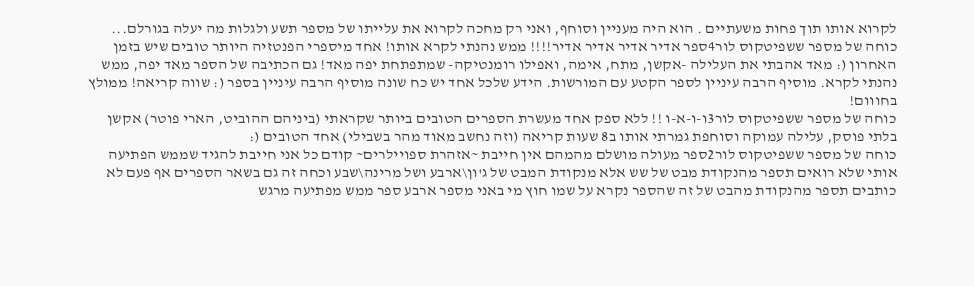לקרוא אותו תוך פחות משעתיים . הוא היה מעניין וסוחף, ואני רק מחכה לקרוא את עלייתו של מספר תשע ולגלות מה יעלה בגורלם...
כוחה של מספר ששפיטקוס לור4ספר אדיר אדיר אדיר אדיר!!!! ממש נהנתי לקרא אותו! אחד מיספרי הפנטזיה היותר טובים שיש בזמן האחרון (: מאד אהבתי את העלילה -אקשן, מתח, אימה, ואפילו רומנטיקה- שמתפתחת יפה מאד! גם הכתיבה של הספר מאד יפה, ממש נהנתי לקרא. מוסיף הרבה עיניין לספר הקטע עם המורשות. הידע שלכל אחד יש כח שונה מוסיף הרבה עיניין בספר (: שווה קריאה! ממולץ בחווום!
כוחה של מספר ששפיטקוס לור3ו-ו-א-ו !! ללא ספק אחד מעשרת הספרים הטובים ביותר שקראתי (ביניהם ההוביט, הארי פוטר) אקשן בלתי פוסק, עלילה עמוקה וסוחפת גמרתי אותו ב8 שעות קריאה (וזה נחשב מאוד מהר בשבילי) אחד הטובים (:
כוחה של מספר ששפיטקוס לור2ספר מעולה מושלם מהמהם אין חייבת ~אזהרת ספויילרים~ קודם כל אני חייבת להגיד שממש הפתיעה אותי שלא רואים תספר מהנקודת מבט של שש אלא מנקודת המבט של ג'ון\ארבע ושל מרינה\שבע וכחה זה גם בשאר הספרים אף פעם לא כותבים תספר מהנקודת מהבט של זה שהספר נקרא על שמו חוץ מי באני מספר ארבע ספר ממש מפתיעה מרגש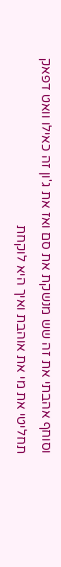וסוחף אהבתי את זה שש מנשקת את סם ואז את ג'ון זה כאילו וואט דפאק תחליטי את מי את אוהבת ואיך היא לוקחת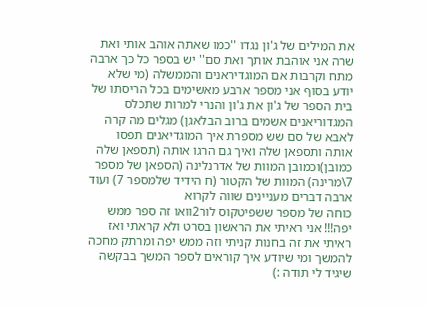את המילים של ג'ון נגדו ''כמו שאתה אוהב אותי ואת שרה אני אוהבת אותך ואת סם'' יש בספר כל כך ארבה מתח וקרבות אם המוגדיראנים והממשלה (מי שלא יודע בסוף אני מספר ארבע מאשימים בכל הריסתו של בית הספר של ג'ון את ג'ון והנרי למרות שתכלס המגדוריאנים אשמים ברוב הבלאגן) מגלים מה קרה לאבא של סם שש מספרת איך המוגדיאנים תפסו אותה ותספאן שלה ואיך גם הרגו אותה (תספאן שלה כמובן)וכמובן המוות של אדרנלינה (הספאן של מספר 7\מרינה) המוות של הקטור (ח הידיד שלמספר 7) ועוד ארבה דברים מעניינים שווה לקרוא
כוחה של מספר ששפיטקוס לור2וואו זה ספר ממש יפה!!! אני ראיתי את הראשון בסרט ולא קראתי ואז ראיתי את זה בחנות קניתי וזה ממש יפה ומרתק מחכה להמשך ומי שיודע איך קוראים לספר המשך בבקשה שיגיד לי תודה :)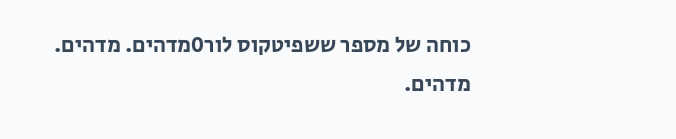כוחה של מספר ששפיטקוס לור0מדהים. מדהים. מדהים.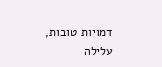דמויות טובות, עלילה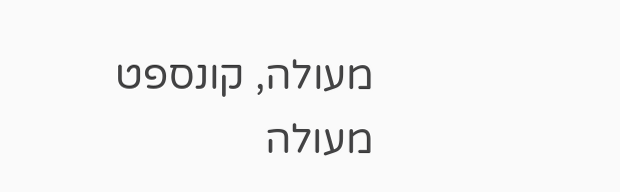מעולה, קונספט מעולה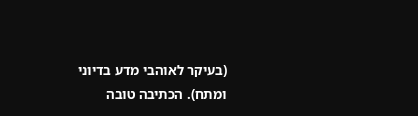(בעיקר לאוהבי מדע בדיוני ומתח). הכתיבה טובה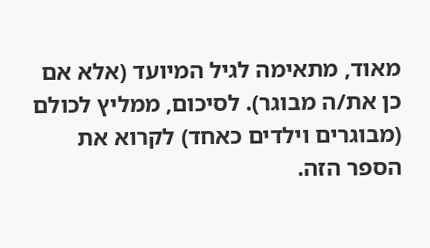מאוד, מתאימה לגיל המיועד (אלא אם כן את/ה מבוגר). לסיכום, ממליץ לכולם (מבוגרים וילדים כאחד) לקרוא את הספר הזה.